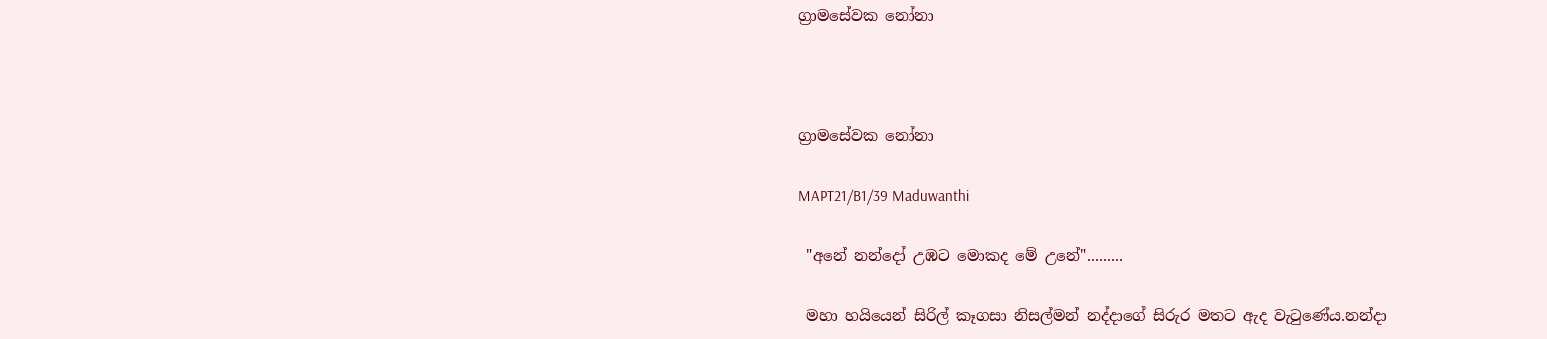ග්‍රාමසේවක නෝනා



ග්‍රාමසේවක නෝනා

MAPT21/B1/39 Maduwanthi

 "අනේ නන්දෝ උඹට මොකද මේ උනේ".........

 මහා හයියෙන් සිරිල් කෑගසා නිසල්මන් නද්දාගේ සිරුර මතට ඇද වැටුණේය.නන්දා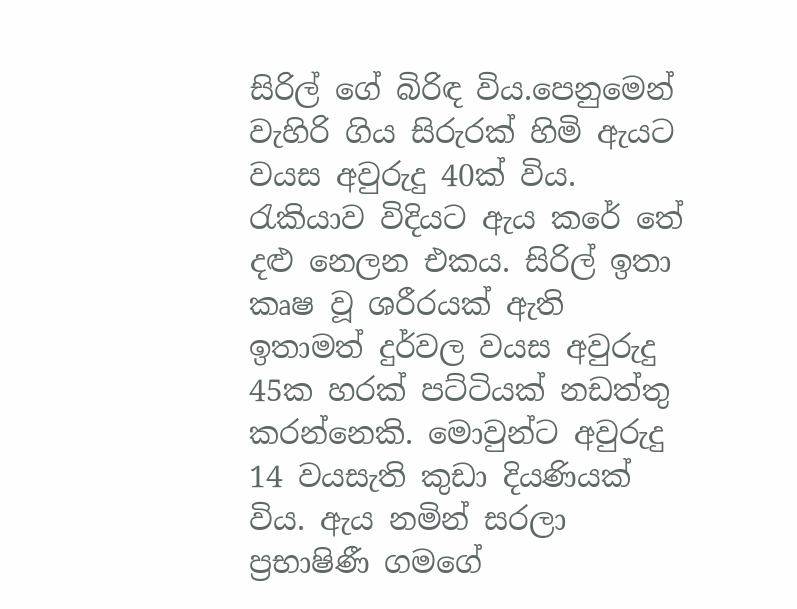සිරිල් ගේ බිරිඳ විය.පෙනුමෙන් වැහිරි ගිය සිරුරක් හිමි ඇයට වයස අවුරුදු 40ක් විය. රැකියාව විදියට ඇය කරේ තේ දළු නෙලන එකය. සිරිල් ඉතා කෘෂ වූ ශරීරයක් ඇති ඉතාමත් දුර්වල වයස අවුරුදු 45ක හරක් පට්ටියක් නඩත්තු කරන්නෙකි. මොවුන්ට අවුරුදු 14 වයසැති කුඩා දියණියක් විය. ඇය නමින් සරලා ප්‍රභාෂිණී ගමගේ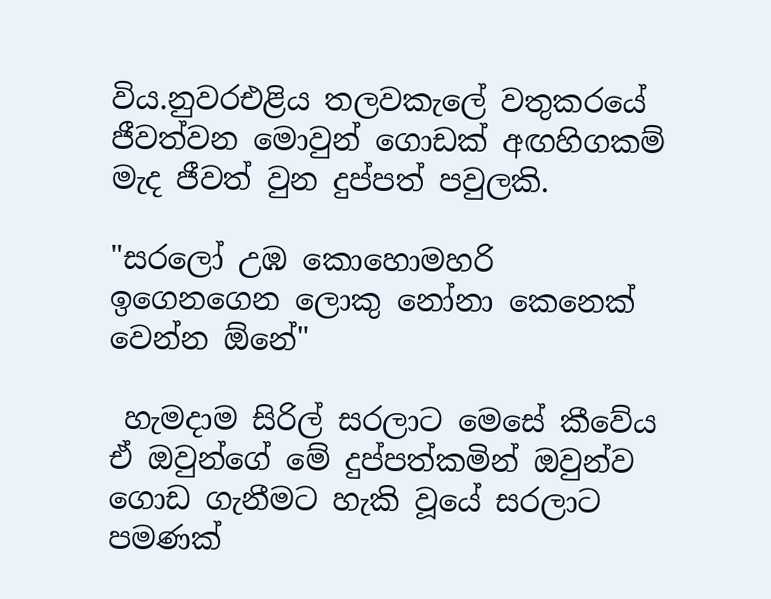විය.නුවරඑළිය තලවකැලේ වතුකරයේ ජීවත්වන මොවුන් ගොඩක් අඟහිගකම් මැද ජීවත් වුන දුප්පත් පවුලකි.

"සරලෝ උඹ කොහොමහරි ඉගෙනගෙන ලොකු නෝනා කෙනෙක් වෙන්න ඕනේ"

 හැමදාම සිරිල් සරලාට මෙසේ කීවේය ඒ ඔවුන්ගේ මේ දුප්පත්කමින් ඔවුන්ව ගොඩ ගැනීමට හැකි වූයේ සරලාට පමණක්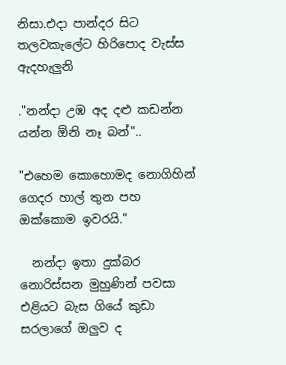නිසා.එදා පාන්දර සිට තලවකැලේට හිරිපොද වැස්ස ඇදහැලුනි

."නන්දා උඹ අද දළු කඩන්න යන්න ඕනි නෑ බන්"..

"එහෙම කොහොමද නොගිහින් ගෙදර හාල් තුන පහ ඔක්කොම ඉවරයි."

  නන්දා ඉතා දුක්බර නොරිස්සන මුහුණින් පවසා එළියට බැස ගියේ කුඩා සරලාගේ ඔලුව ද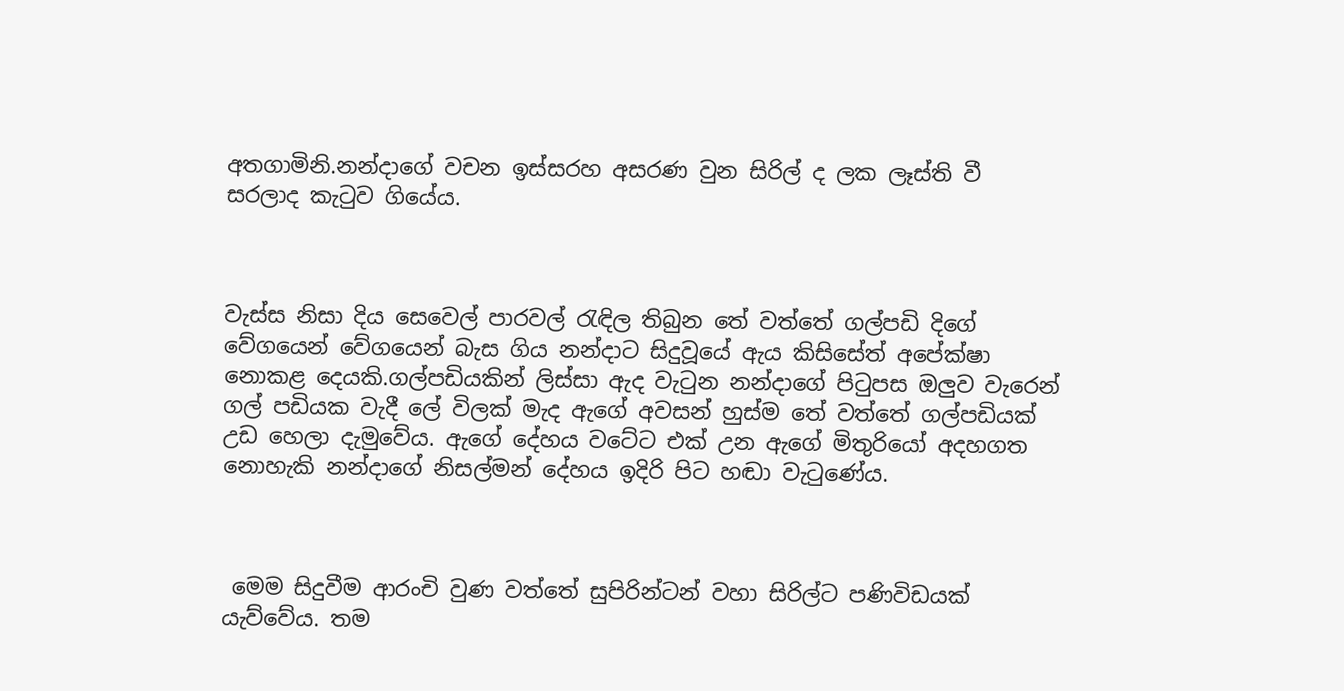අතගාමිනි.නන්දාගේ වචන ඉස්සරහ අසරණ වුන සිරිල් ද ලක ලෑස්ති වී සරලාද කැටුව ගියේය.



වැස්ස නිසා දිය සෙවෙල් පාරවල් රැඳිල තිබුන තේ වත්තේ ගල්පඩි දිගේ වේගයෙන් වේගයෙන් බැස ගිය නන්දාට සිදුවූයේ ඇය කිසිසේත් අපේක්ෂා නොකළ දෙයකි.ගල්පඩියකින් ලිස්සා ඇද වැටුන නන්දාගේ පිටුපස ඔලුව වැරෙන් ගල් පඩියක වැදී ලේ විලක් මැද ඇගේ අවසන් හුස්ම තේ වත්තේ ගල්පඩියක් උඩ හෙලා දැමුවේය. ඇගේ දේහය වටේට එක් උන ඇගේ මිතුරියෝ අදහගත නොහැකි නන්දාගේ නිසල්මන් දේහය ඉදිරි පිට හඬා වැටුණේය.



 මෙම සිදුවීම ආරංචි වුණ වත්තේ සුපිරින්ටන් වහා සිරිල්ට පණිවිඩයක් යැව්වේය. තම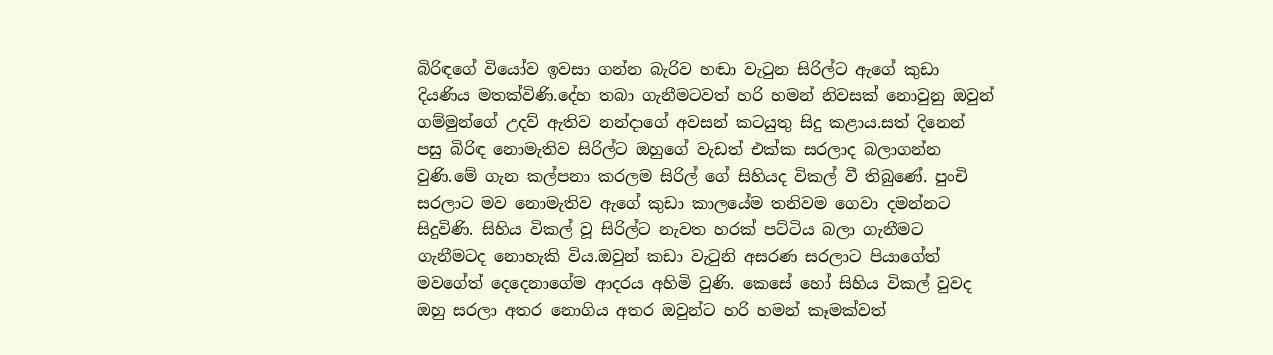බිරිඳගේ වියෝව ඉවසා ගන්න බැරිව හඬා වැටුන සිරිල්ට ඇගේ කුඩා දියණිය මතක්විණි.දේහ තබා ගැනීමටවත් හරි හමන් නිවසක් නොවුනු ඔවුන් ගම්මුන්ගේ උදව් ඇතිව නන්දාගේ අවසන් කටයුතු සිදු කළාය.සත් දිනෙන් පසු බිරිඳ නොමැතිව සිරිල්ට ඔහුගේ වැඩත් එක්ක සරලාද බලාගන්න වුණි.මේ ගැන කල්පනා කරලම සිරිල් ගේ සිහියද විකල් වී තිබුණේ. පුංචි  සරලාට මව නොමැතිව ඇගේ කුඩා කාලයේම තනිවම ගෙවා දමන්නට සිදුවිණි. සිහිය විකල් වූ සිරිල්ට නැවත හරක් පට්ටිය බලා ගැනීමට ගැනීමටද නොහැකි විය.ඔවුන් කඩා වැටුනි අසරණ සරලාට පියාගේත් මවගේත් දෙදෙනාගේම ආදරය අහිමි වුණි. කෙසේ හෝ සිහිය විකල් වුවද ඔහු සරලා අතර නොගිය අතර ඔවුන්ට හරි හමන් කෑමක්වත්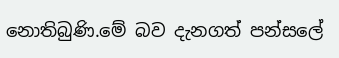නොතිබුණි.මේ බව දැනගත් පන්සලේ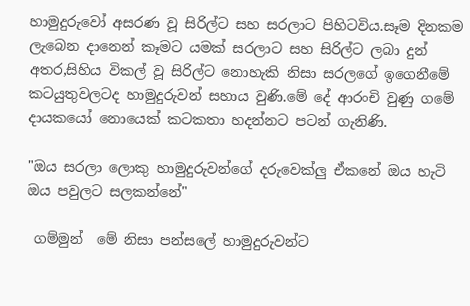හාමුදුරුවෝ අසරණ වූ සිරිල්ට සහ සරලාට පිහිටවිය.සෑම දිනකම ලැබෙන දානෙන් කෑමට යමක් සරලාට සහ සිරිල්ට ලබා දුන් අතර,සිහිය විකල් වූ සිරිල්ට නොහැකි නිසා සරලගේ ඉගෙනීමේ කටයුතුවලටද හාමුදුරුවන් සහාය වුණි.මේ දේ ආරංචි වුණු ගමේ දායකයෝ නොයෙක් කටකතා හදන්නට පටන් ගැනිණි.

"ඔය සරලා ලොකු හාමුදුරුවන්ගේ දරුවෙක්ලු ඒකනේ ඔය හැටි ඔය පවුලට සලකන්නේ"

 ගම්මුන්  මේ නිසා පන්සලේ හාමුදුරුවන්ට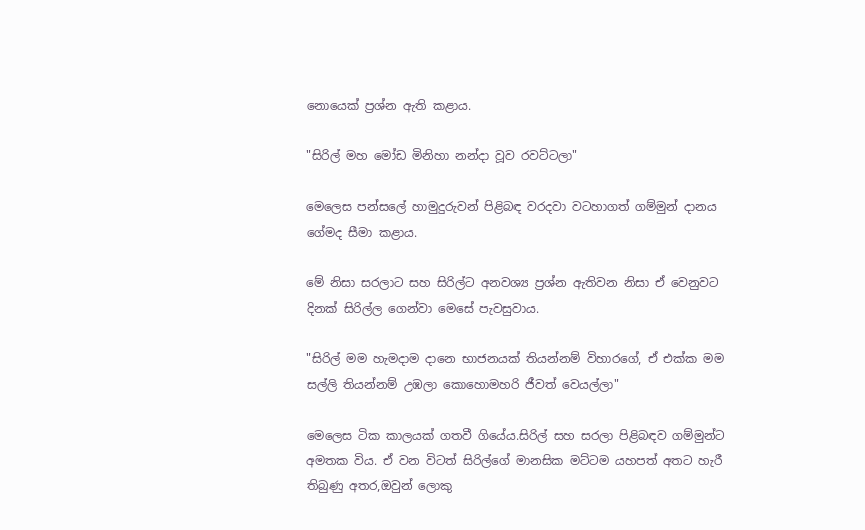නොයෙක් ප්‍රශ්න ඇති කළාය.

"සිරිල් මහ මෝඩ මිනිහා නන්දා වූව රවට්ටලා"

මෙලෙස පන්සලේ හාමුදුරුවන් පිළිබඳ වරදවා වටහාගත් ගම්මුන් දානය ගේමද සීමා කළාය.

මේ නිසා සරලාට සහ සිරිල්ට අනවශ්‍ය ප්‍රශ්න ඇතිවන නිසා ඒ වෙනුවට දිනක් සිරිල්ල ගෙන්වා මෙසේ පැවසුවාය.

"සිරිල් මම හැමදාම දානෙ භාජනයක් තියන්නම් විහාරගේ, ඒ එක්ක මම සල්ලි තියන්නම් උඹලා කොහොමහරි ජීවත් වෙයල්ලා"

මෙලෙස ටික කාලයක් ගතවී ගියේය.සිරිල් සහ සරලා පිළිබඳව ගම්මුන්ට අමතක විය. ඒ වන විටත් සිරිල්ගේ මානසික මට්ටම යහපත් අතට හැරී තිබුණු අතර,ඔවුන් ලොකු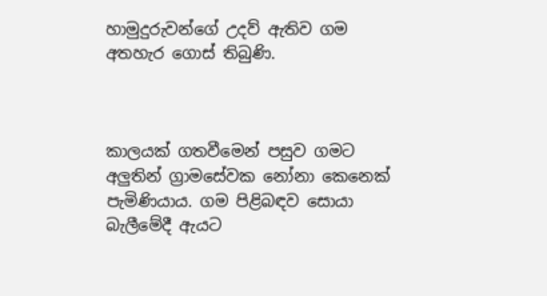හාමුදුරුවන්ගේ උදව් ඇතිව ගම අතහැර ගොස් තිබුණි.



කාලයක් ගතවීමෙන් පසුව ගමට අලුතින් ග්‍රාමසේවක නෝනා කෙනෙක් පැමිණියාය. ගම පිළිබඳව සොයා බැලීමේදී ඇයට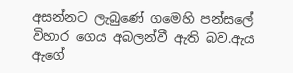අසන්නට ලැබුණේ ගමෙහි පන්සලේ විහාර ගෙය අබලන්වී ඇති බව.ඇය ඇගේ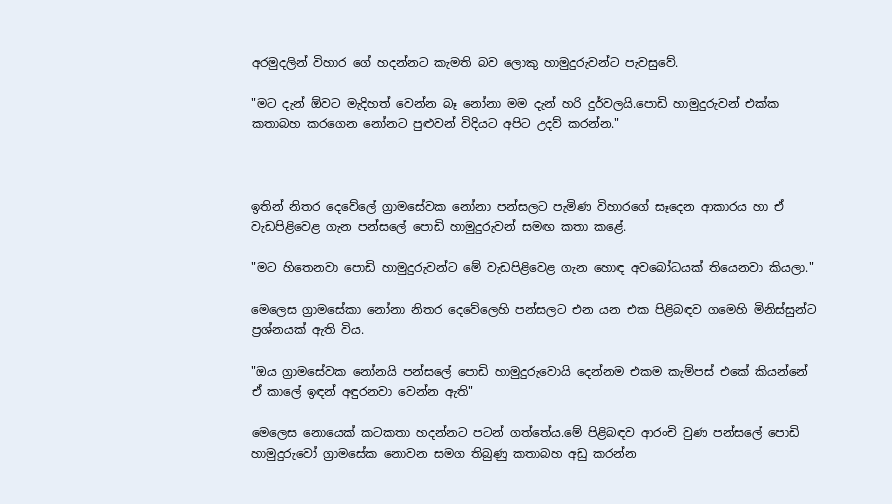අරමුදලින් විහාර ගේ හදන්නට කැමති බව ලොකු හාමුදුරුවන්ට පැවසුවේ.

"මට දැන් ඕවට මැදිහත් වෙන්න බෑ නෝනා මම දැන් හරි දුර්වලයි.පොඩි හාමුදුරුවන් එක්ක කතාබහ කරගෙන නෝනට පුළුවන් විදියට අපිට උදව් කරන්න."



ඉතින් නිතර දෙවේලේ ග්‍රාමසේවක නෝනා පන්සලට පැමිණ විහාරගේ සෑදෙන ආකාරය හා ඒ වැඩපිළිවෙළ ගැන පන්සලේ පොඩි හාමුදුරුවන් සමඟ කතා කළේ.

"මට හිතෙනවා පොඩි හාමුදුරුවන්ට මේ වැඩපිළිවෙළ ගැන හොඳ අවබෝධයක් තියෙනවා කියලා."

මෙලෙස ග්‍රාමසේකා නෝනා නිතර දෙවේලෙහි පන්සලට එන යන එක පිළිබඳව ගමෙහි මිනිස්සුන්ට ප්‍රශ්නයක් ඇති විය.

"ඔය ග්‍රාමසේවක නෝනයි පන්සලේ පොඩි හාමුදුරුවොයි දෙන්නම එකම කැම්පස් එකේ කියන්නේ ඒ කාලේ ඉඳන් අඳුරනවා වෙන්න ඇති"

මෙලෙස නොයෙක් කටකතා හදන්නට පටන් ගත්තේය.මේ පිළිබඳව ආරංචි වුණ පන්සලේ පොඩි හාමුදුරුවෝ ග්‍රාමසේක නොවන සමග තිබුණු කතාබහ අඩු කරන්න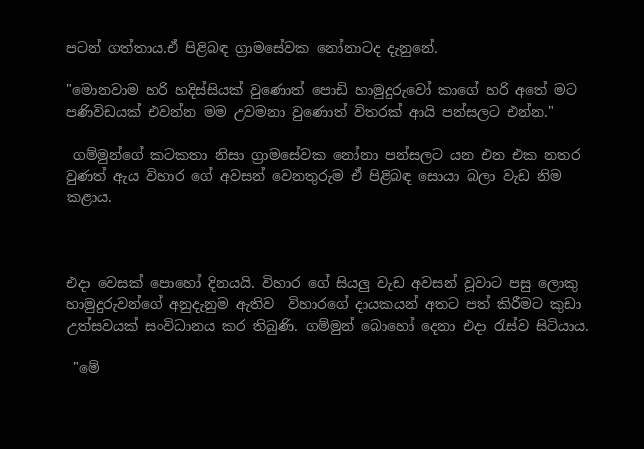පටන් ගත්තාය.ඒ පිළිබඳ ග්‍රාමසේවක නෝනාටද දැනුනේ.

"මොනවාම හරි හදිස්සියක් වුණොත් පොඩි හාමුදුරුවෝ කාගේ හරි අතේ මට පණිවිඩයක් එවන්න මම උවමනා වුණොත් විතරක් ආයි පන්සලට එන්න."

 ගම්මුන්ගේ කටකතා නිසා ග්‍රාමසේවක නෝනා පන්සලට යන එන එක නතර වුණත් ඇය විහාර ගේ අවසන් වෙනතුරුම ඒ පිළිබඳ සොයා බලා වැඩ නිම කළාය.



එදා වෙසක් පොහෝ දිනයයි. විහාර ගේ සියලු වැඩ අවසන් වූවාට පසු ලොකු හාමුදුරුවන්ගේ අනුදැනුම ඇතිව  විහාරගේ දායකයන් අතට පත් කිරීමට කුඩා උත්සවයක් සංවිධානය කර තිබුණි. ගම්මුන් බොහෝ දෙනා එදා රැස්ව සිටියාය.

 "මේ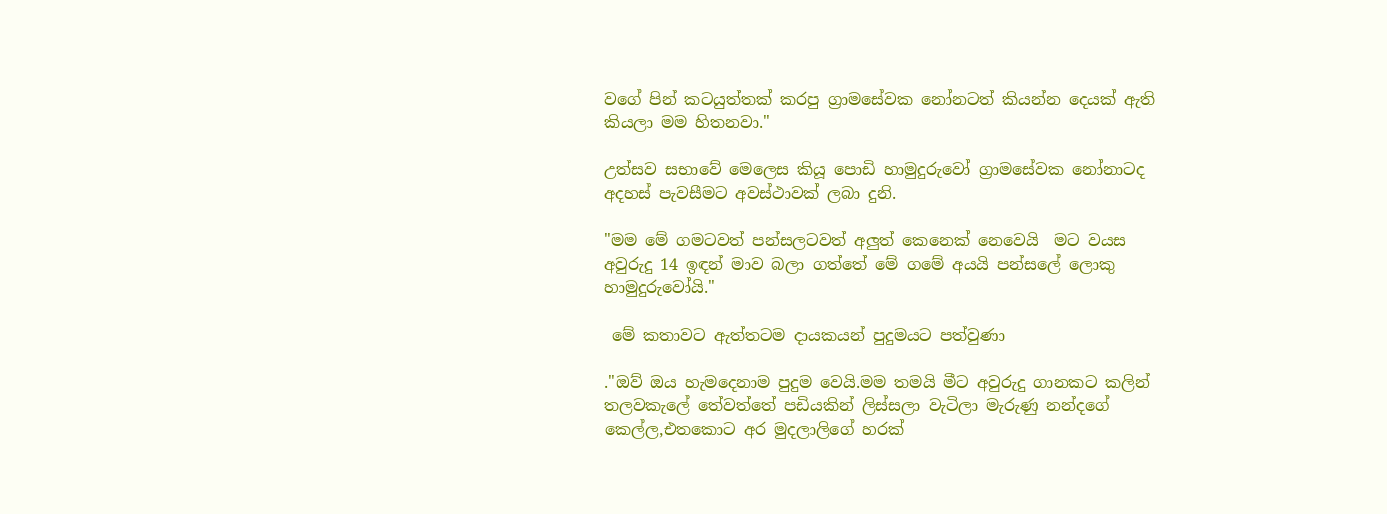වගේ පින් කටයුත්තක් කරපු ග්‍රාමසේවක නෝනටත් කියන්න දෙයක් ඇති කියලා මම හිතනවා."

උත්සව සභාවේ මෙලෙස කියූ පොඩි හාමුදුරුවෝ ග්‍රාමසේවක නෝනාටද අදහස් පැවසීමට අවස්ථාවක් ලබා දුනි.

"මම මේ ගමටවත් පන්සලටවත් අලුත් කෙනෙක් නෙවෙයි  මට වයස අවුරුදු 14 ඉඳන් මාව බලා ගත්තේ මේ ගමේ අයයි පන්සලේ ලොකු හාමුදුරුවෝයි."

 මේ කතාවට ඇත්තටම දායකයන් පුදුමයට පත්වුණා

."ඔව් ඔය හැමදෙනාම පුදුම වෙයි.මම තමයි මීට අවුරුදු ගානකට කලින් තලවකැලේ තේවත්තේ පඩියකින් ලිස්සලා වැටිලා මැරුණු නන්දගේ කෙල්ල,එතකොට අර මුදලාලිගේ හරක්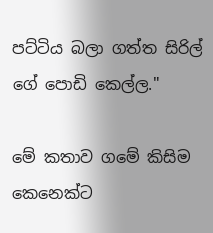පට්ටිය බලා ගත්ත සිරිල් ගේ පොඩි කෙල්ල."

මේ කතාව ගමේ කිසිම කෙනෙක්ට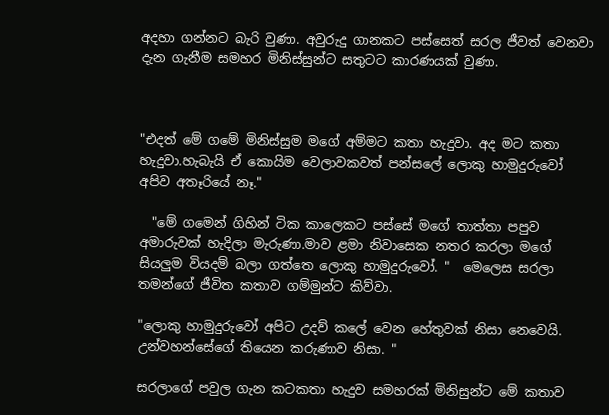අදහා ගන්නට බැරි වුණා. අවුරුදු ගානකට පස්සෙත් සරල ජීවත් වෙනවා දැන ගැනීම සමහර මිනිස්සුන්ට සතුටට කාරණයක් වුණා.



"එදත් මේ ගමේ මිනිස්සුම මගේ අම්මට කතා හැදුවා. අද මට කතා හැදුවා.හැබැයි ඒ කොයිම වෙලාවකවත් පන්සලේ ලොකු හාමුදුරුවෝ අපිව අතෑරියේ නෑ."

  "මේ ගමෙන් ගිහින් ටික කාලෙකට පස්සේ මගේ තාත්තා පපුව අමාරුවක් හැදිලා මැරුණා.මාව ළමා නිවාසෙක නතර කරලා මගේ සියලුම වියදම් බලා ගත්තෙ ලොකු හාමුදුරුවෝ. "  මෙලෙස සරලා තමන්ගේ ජීවිත කතාව ගම්මුන්ට කිව්වා.

"ලොකු හාමුදුරුවෝ අපිට උදව් කලේ වෙන හේතුවක් නිසා නෙවෙයි. උන්වහන්සේගේ තියෙන කරුණාව නිසා. "

සරලාගේ පවුල ගැන කටකතා හැදුව සමහරක් මිනිසුන්ට මේ කතාව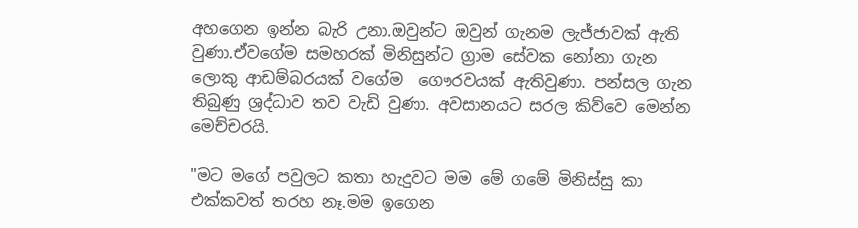අහගෙන ඉන්න බැරි උනා.ඔවුන්ට ඔවුන් ගැනම ලැජ්ජාවක් ඇති වුණා.ඒවගේම සමහරක් මිනිසුන්ට ග්‍රාම සේවක නෝනා ගැන ලොකු ආඩම්බරයක් වගේම  ගෞරවයක් ඇතිවුණා. පන්සල ගැන තිබුණු ශ්‍රද්ධාව තව වැඩි වුණා. අවසානයට සරල කිව්වෙ මෙන්න මෙච්චරයි.

"මට මගේ පවුලට කතා හැදුවට මම මේ ගමේ මිනිස්සු කා එක්කවත් තරහ නෑ.මම ඉගෙන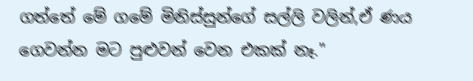ගත්තේ මේ ගමේ මිනිස්සුන්ගේ සල්ලි වලින්,ඒ ණය ගෙවන්න මට පුළුවන් වෙන එකක් නෑ."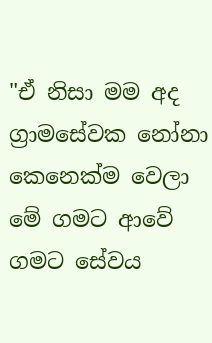"ඒ නිසා මම අද ග්‍රාමසේවක නෝනා කෙනෙක්ම වෙලා මේ ගමට ආවේ ගමට සේවය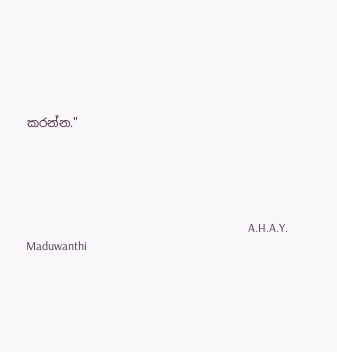කරන්න."





                                                                          A.H.A.Y. Maduwanthi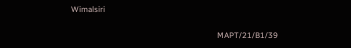Wimalsiri

                                                                         MAPT/21/B1/39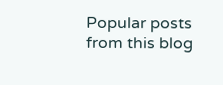Popular posts from this blog